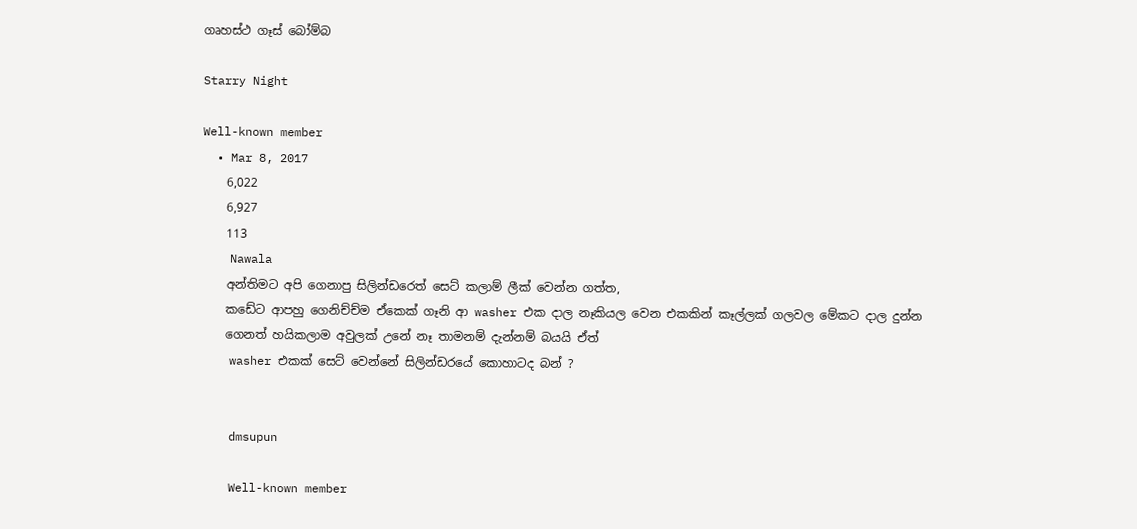ගෘහස්ථ ගෑස් බෝම්බ

Starry Night

Well-known member
  • Mar 8, 2017
    6,022
    6,927
    113
    Nawala
    අන්තිමට අපි ගෙනාපු සිලින්ඩරෙත් සෙට් කලාම් ලීක් වෙන්න ගත්ත,
    කඩේට ආපහු ගෙනිච්ච්ම ඒකෙක් ගෑනි ආ washer එක දාල නෑකියල වෙන එකකින් කෑල්ලක් ගලවල මේකට දාල දුන්න
    ගෙනත් හයිකලාම අවුලක් උනේ නෑ තාමනම් දැන්නම් බයයි ඒත්
    washer එකක් සෙට් වෙන්නේ සිලින්ඩරයේ කොහාටද බන් ?


    dmsupun

    Well-known member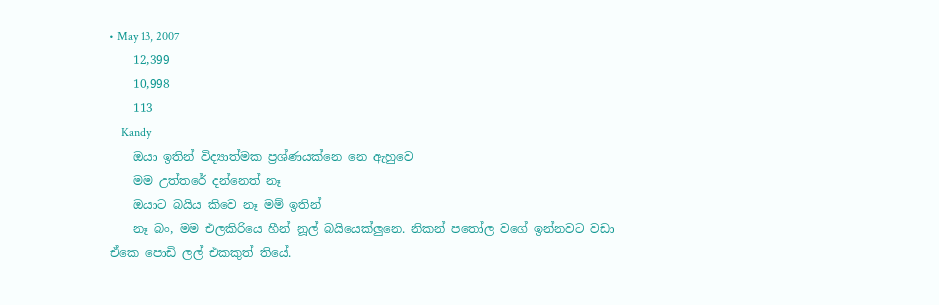• May 13, 2007
    12,399
    10,998
    113
    Kandy
    ඔයා ඉතින් විද්‍යාත්මක ප්‍රශ්ණයක්නෙ නෙ ඇහුවෙ
    මම උත්තරේ දන්නෙත් නෑ
    ඔයාට බයිය කිවෙ නෑ මම් ඉතින්
    නෑ බං, මම එලකිරියෙ හීන් නූල් බයියෙක්ලුනෙ. නිකන් පතෝල වගේ ඉන්නවට වඩා ඒකෙ පොඩි ලල් එකකුත් තියේ.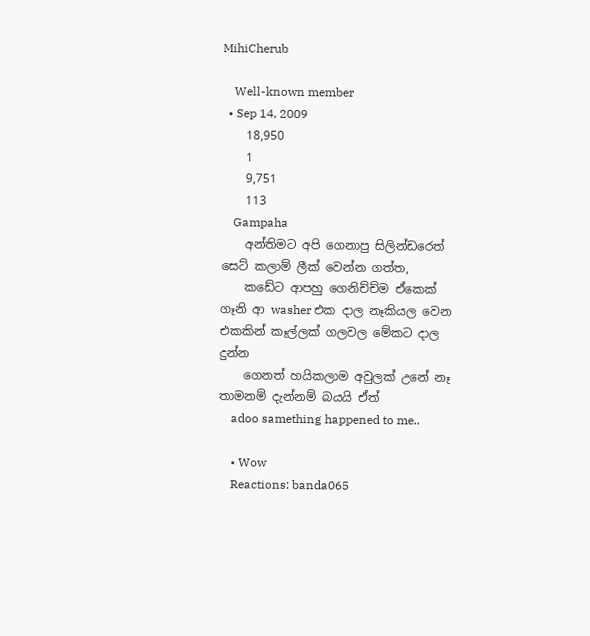MihiCherub

    Well-known member
  • Sep 14, 2009
    18,950
    1
    9,751
    113
    Gampaha
    අන්තිමට අපි ගෙනාපු සිලින්ඩරෙත් සෙට් කලාම් ලීක් වෙන්න ගත්ත,
    කඩේට ආපහු ගෙනිච්ච්ම ඒකෙක් ගෑනි ආ washer එක දාල නෑකියල වෙන එකකින් කෑල්ලක් ගලවල මේකට දාල දුන්න
    ගෙනත් හයිකලාම අවුලක් උනේ නෑ තාමනම් දැන්නම් බයයි ඒත්
    adoo samething happened to me..

    • Wow
    Reactions: banda065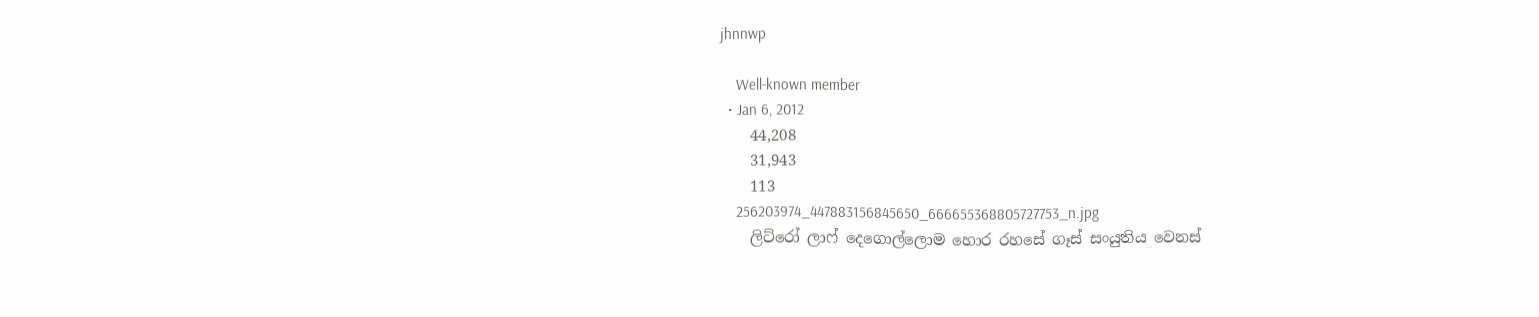jhnnwp

    Well-known member
  • Jan 6, 2012
    44,208
    31,943
    113
    256203974_447883156845650_666655368805727753_n.jpg
    ලිට්රෝ ලාෆ් දෙගොල්ලොම හොර රහසේ ගෑස් සංයුතිය වෙනස්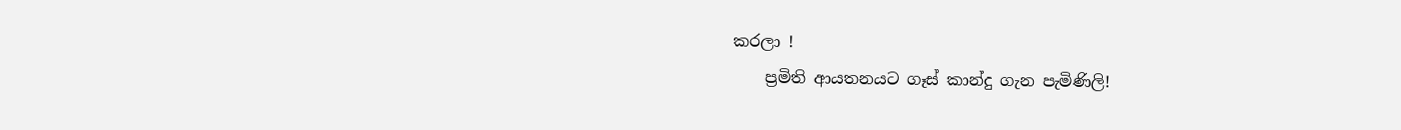කරලා !
    ප්‍රමිති ආයතනයට ගෑස් කාන්දු ගැන පැමිණිලි!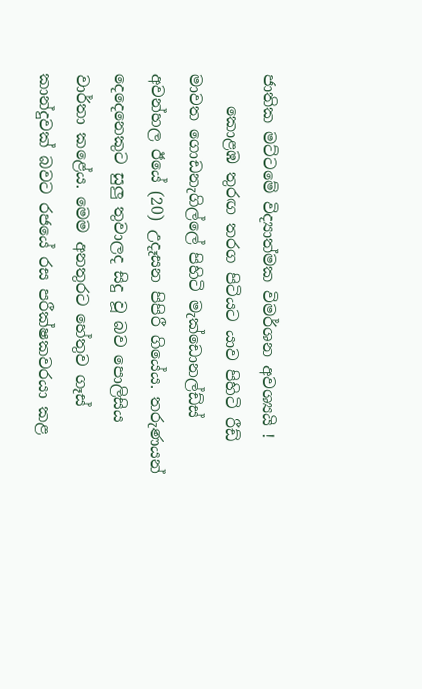ජාතික මට්ටමේ විද්‍යාත්මක විමර්ශන අවශ්‍යයි !
    කොළඹ තුරඟ තරග පිටියට යාව පිහිටි රීඩ් මාවත ගොඩනැගිල්ලේ පිහිටි මැක්ඩොනල්ඩ්ස් අවන්හල ඊයේ (20) උදෑසන පිපිරී ගියේය. තරුණයන් දෙදෙනෙකුට සුලු තුවාලද සිදු වූ බව පොලිසිය වාර්තා කළේය. මෙම අනතුරට හේතුව ගෑස් කාන්දුවක් බවට රජයේ රස පරීක්ෂකවරයා කළ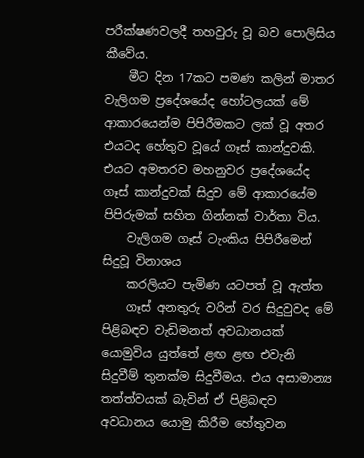පරීක්ෂණවලදී තහවුරු වූ බව පොලිසිය කීවේය.
    මීට දින 17කට පමණ කලින් මාතර වැලිගම ප්‍රදේශයේද හෝටලයක් මේ ආකාරයෙන්ම පිපිරීමකට ලක් වූ අතර එයටද හේතුව වූයේ ගෑස් කාන්දුවකි. එයට අමතරව මහනුවර ප්‍රදේශයේද ගෑස් කාන්දුවක් සිදුව මේ ආකාරයේම පිපිරුමක් සහිත ගින්නක් වාර්තා විය.
    වැලිගම ගෑස් ටැංකිය පිපිරීමෙන් සිදුවූ විනාශය
    කරලියට පැමිණ යටපත් වූ ඇත්ත
    ගෑස් අනතුරු වරින් වර සිදුවුවද මේ පිළිබඳව වැඩිමනත් අවධානයක් යොමුවිය යුත්තේ ළඟ ළඟ එවැනි සිදුවීම් තුනක්ම සිදුවීමය. එය අසාමාන්‍ය තත්ත්වයක් බැවින් ඒ පිළිබඳව අවධානය යොමු කිරීම හේතුවන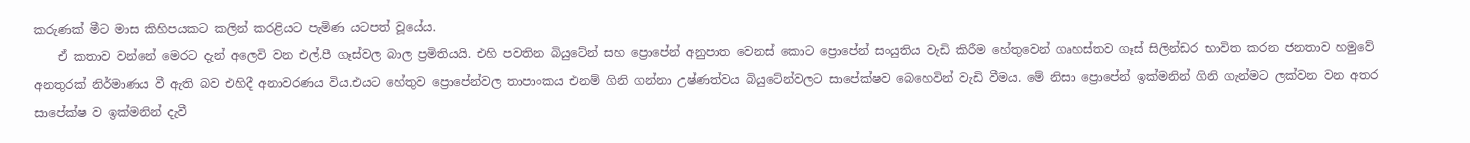කරුණක් මීට මාස කිහිපයකට කලින් කරළියට පැමිණ යටපත් වූයේය.
    ඒ කතාව වන්නේ මෙරට දැන් අලෙවි වන එල්.පී ගෑස්වල බාල ප්‍රමිතියයි. එහි පවතින බියුටේන් සහ ප්‍රොපේන් අනුපාත වෙනස් කොට ප්‍රොපේන් සංයුතිය වැඩි කිරීම හේතුවෙන් ගෘහස්තව ගෑස් සිලින්ඩර භාවිත කරන ජනතාව හමුවේ අනතුරක් නිර්මාණය වී ඇති බව එහිදී අනාවරණය විය.එයට හේතුව ප්‍රොපේන්වල තාපාංකය එනම් ගිනි ගන්නා උෂ්ණත්වය බියුටේන්වලට සාපේක්ෂව බෙහෙවින් වැඩි වීමය. මේ නිසා ප්‍රොපේන් ඉක්මනින් ගිනි ගැන්මට ලක්වන වන අතර සාපේක්ෂ ව ඉක්මනින් දැවී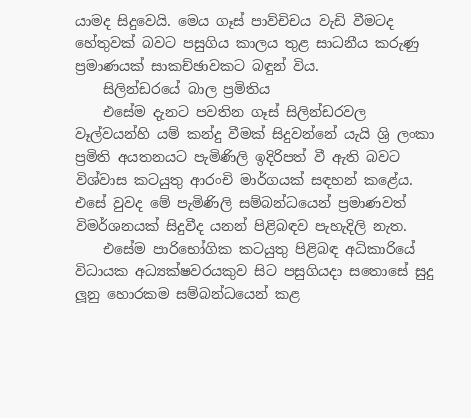යාමද සිදුවෙයි. මෙය ගෑස් පාව්චිචය වැඩි වීමටද හේතුවක් බවට පසුගිය කාලය තුළ සාධනීය කරුණු ප්‍රමාණයක් සාකච්ඡාවකට බඳුන් විය.
    සිලින්ඩරයේ බාල ප්‍රමිතිය
    එසේම දැනට පවතින ගෑස් සිලින්ඩරවල වෑල්වයන්හි යම් කන්දු වීමක් සිදුවන්නේ යැයි ශ්‍රි ලංකා ප්‍රමිති අයතනයට පැමිණිලි ඉදිරිපත් වී ඇති බවට විශ්වාස කටයුතු ආරංචි මාර්ගයක් සඳහන් කළේය. එසේ වුවද මේ පැමිණිලි සම්බන්ධයෙන් ප්‍රමාණවත් විමර්ශනයක් සිදුවීද යනන් පිළිබඳව පැහැදිලි නැත.
    එසේම පාරිභෝගික කටයුතු පිළිබඳ අධිකාරියේ විධායක අධ්‍යක්ෂවරයකුව සිට පසුගියදා සතොසේ සුදු ලූනු හොරකම සම්බන්ධයෙන් කළ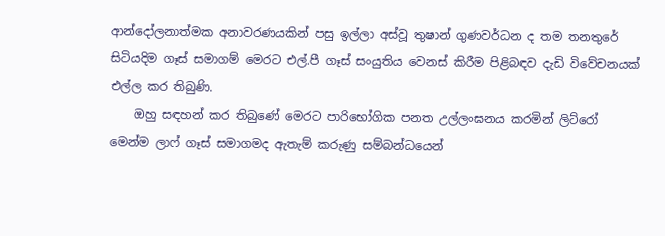ආන්දෝලනාත්මක අනාවරණයකින් පසු ඉල්ලා අස්වූ තුෂාන් ගුණවර්ධන ද තම තනතුරේ සිටියදිම ගෑස් සමාගම් මෙරට එල්.පී ගෑස් සංයුතිය වෙනස් කිරීම පිළිබඳව දැඩි විවේචනයක් එල්ල කර තිබුණි.
    ඔහු සඳහන් කර තිබුණේ මෙරට පාරිභෝගික පනත උල්ලංඝනය කරමින් ලිට්රෝ මෙන්ම ලාෆ් ගෑස් සමාගමද ඇතැම් කරුණු සම්බන්ධයෙන්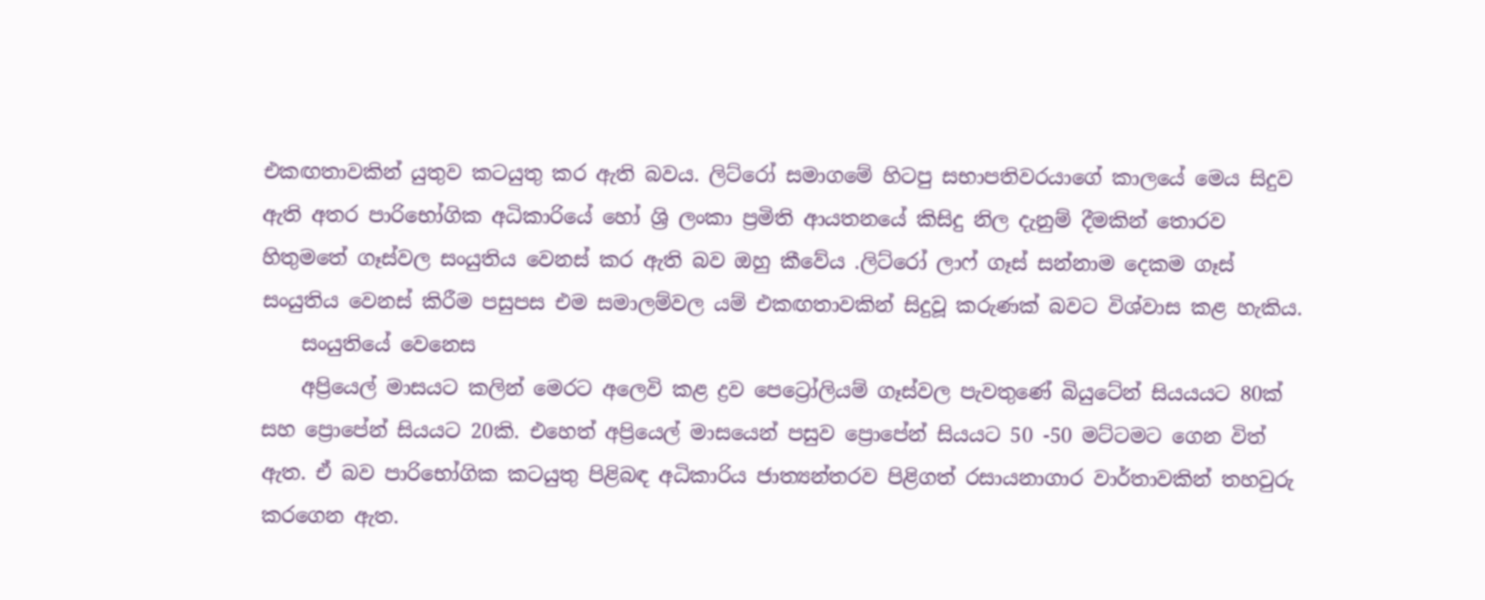එකඟතාවකින් යුතුව කටයුතු කර ඇති බවය. ලිට්රෝ සමාගමේ හිටපු සභාපතිවරයාගේ කාලයේ මෙය සිදුව ඇති අතර පාරිභෝගික අධිකාරියේ හෝ ශ්‍රි ලංකා ප්‍රමිති ආයතනයේ කිසිදු නිල දැනුම් දීමකින් තොරව හිතුමතේ ගෑස්වල සංයුතිය වෙනස් කර ඇති බව ඔහු කීවේය .ලිට්රෝ ලාෆ් ගෑස් සන්නාම දෙකම ගෑස් සංයුතිය වෙනස් කිරීම පසුපස එම සමාලම්වල යම් එකඟතාවකින් සිදුවූ කරුණක් බවට විශ්වාස කළ හැකිය.
    සංයුතියේ වෙනෙස
    අප්‍රියෙල් මාසයට කලින් මෙරට අලෙවි කළ ද්‍රව පෙට්‍රෝලියම් ගෑස්වල පැවතුණේ බියුටේන් සියයයට 80ක් සහ ප්‍රොපේන් සියයට 20කි. එහෙත් අප්‍රියෙල් මාසයෙන් පසුව ප්‍රොපේන් සියයට 50 -50 මට්ටමට ගෙන විත් ඇත. ඒ බව පාරිභෝගික කටයුතු පිළිබඳ අධිකාරිය ජාත්‍යන්තරව පිළිගත් රසායනාගාර වාර්තාවකින් තහවුරු කරගෙන ඇත.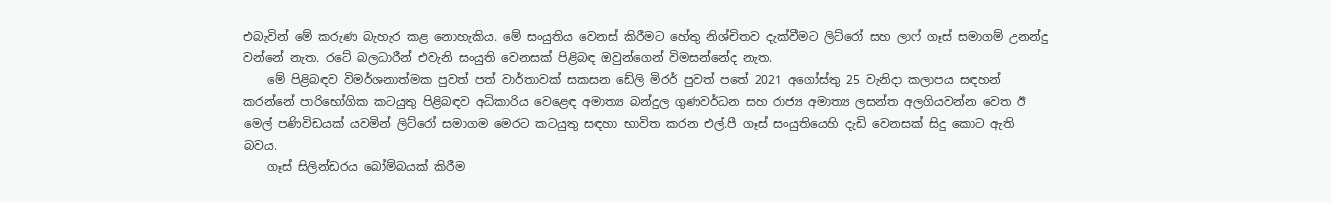එබැවින් මේ කරුණ බැහැර කළ නොහැකිය. මේ සංයුතිය වෙනස් කිරීමට හේතු නිශ්චිතව දැක්වීමට ලිට්රෝ සහ ලාෆ් ගෑස් සමාගම් උනන්දු වන්නේ නැත. රටේ බලධාරීන් එවැනි සංයුති වෙනසක් පිළිබඳ ඔවුන්ගෙන් විමසන්නේද නැත.
    මේ පිළිබඳව විමර්ශනාත්මක පුවත් පත් වාර්තාවක් සකසන ඩේලි මිරර් පුවත් පතේ 2021 අගෝස්තු 25 වැනිදා කලාපය සඳහන් කරන්නේ පාරිභෝගික කටයුතු පිළිබඳව අධිකාරිය වෙළෙඳ අමාත්‍ය බන්දුල ගුණවර්ධන සහ රාජ්‍ය අමාත්‍ය ලසන්ත අලගියවන්න වෙත ඊ මෙල් පණිවිඩයක් යවමින් ලිට්රෝ සමාගම මෙරට කටයුතු සඳහා භාවිත කරන එල්.පී ගෑස් සංයුතියෙහි දැඩි වෙනසක් සිදු කොට ඇති බවය.
    ගෑස් සිලින්ඩරය බෝම්බයක් කිරීම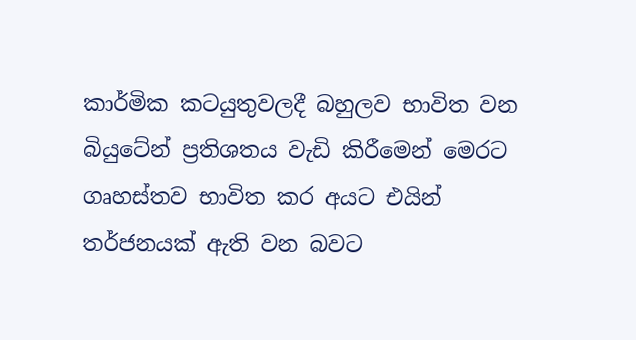කාර්මික කටයුතුවලදී බහුලව භාවිත වන බියුටේන් ප්‍රතිශතය වැඩි කිරීමෙන් මෙරට ගෘහස්තව භාවිත කර අයට එයින් තර්ජනයක් ඇති වන බවට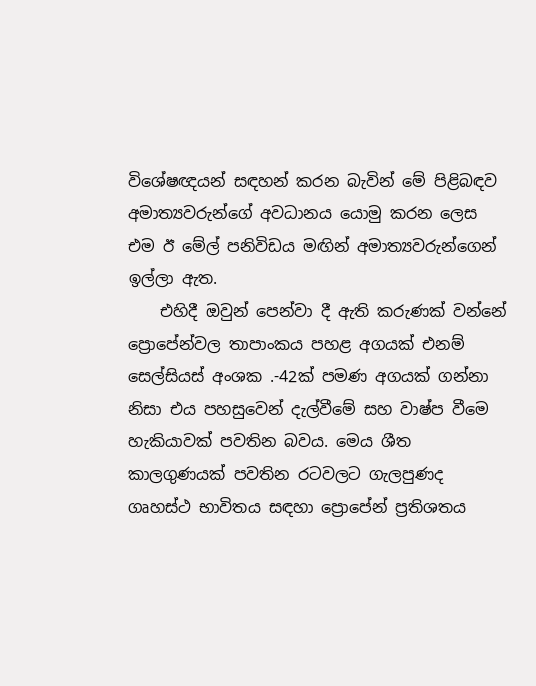විශේෂඥයන් සඳහන් කරන බැවින් මේ පිළිබඳව අමාත්‍යවරුන්ගේ අවධානය යොමු කරන ලෙස එම ඊ මේල් පනිවිඩය මඟින් අමාත්‍යවරුන්ගෙන් ඉල්ලා ඇත.
    එහිදී ඔවුන් පෙන්වා දී ඇති කරුණක් වන්නේ ප්‍රොපේන්වල තාපාංකය පහළ අගයක් එනම් සෙල්සියස් අංශක .-42ක් පමණ අගයක් ගන්නා නිසා එය පහසුවෙන් දැල්වීමේ සහ වාෂ්ප වීමෙ හැකියාවක් පවතින බවය. මෙය ශීත කාලගුණයක් පවතින රටවලට ගැලපුණද ගෘහස්ථ භාවිතය සඳහා ප්‍රොපේන් ප්‍රතිශතය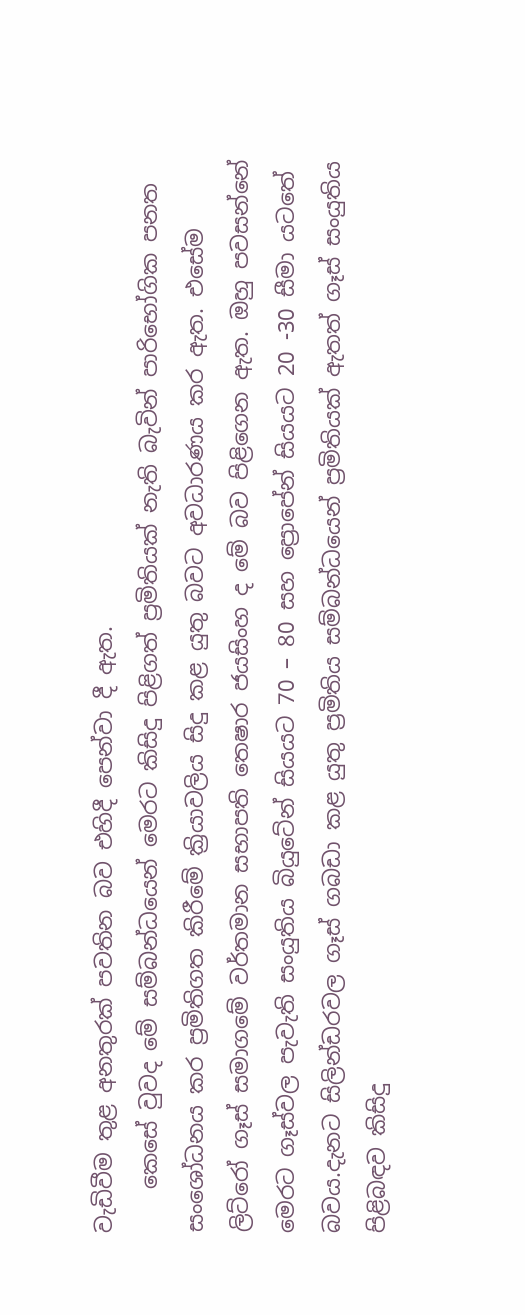වැඩිවීම තුළ අනතුරක් පවතින බව එහිදී පෙන්වා දී ඇත.
    කෙසේ වුවද මේ සම්බන්ධයෙන් මෙරට කිසිදු පිළිගත් ප්‍රමිතියක් නැති බැවින් පාරිභෝගික පනත සංශෝධනය කර ප්‍රමිතිගත කිරීමේ ක්‍රියාවලිය සිදු කළ යුතු බවට අවධාරණය කර ඇත. එසේම ලිට්රෝ ගෑස් සමාගමේ වර්තමාන සභාපති තෙෂාර ජයසිංහ ද මේ බව පිළිගෙන ඇත. ඔහු පවසන්නේ මෙරට ගෑස්වල පැවැති සංයුතිය බියුටේන් සියයට 70 – 80 සහ ප්‍රොපේන් සියයට 20 -30 සීමා යටතේ බවය.දැනට සිලින්ඩරවල ගෑස් ගබඩා කළ යුතු ප්‍රමිතිය සම්බන්ධයෙන් ප්‍රමිතියක් ඇතත් ගෑස් සංයුතිය පිළිබඳව කිසිදු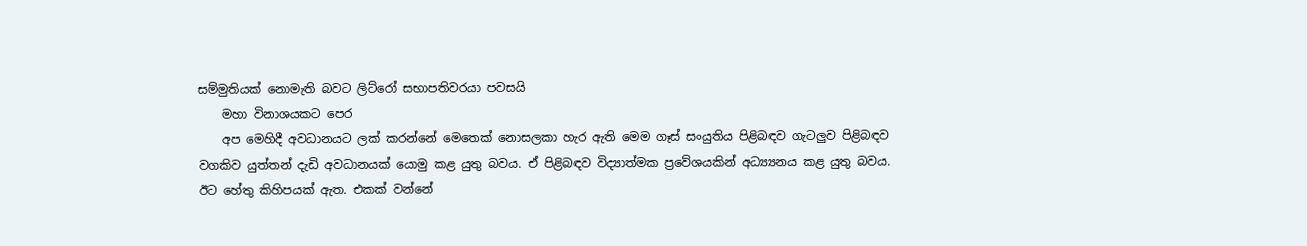සම්මුතියක් නොමැති බවට ලිට්රෝ සභාපතිවරයා පවසයි
    මහා විනාශයකට පෙර
    අප මෙහිදී අවධානයට ලක් කරන්නේ මෙතෙක් නොසලකා හැර ඇති මෙම ගෑස් සංයුතිය පිළිබඳව ගැටලුව පිළිබඳව වගකිව යුත්තන් දැඩි අවධානයක් යොමු කළ යුතු බවය. ඒ පිළිබඳව විද්‍යාත්මක ප්‍රවේශයකින් අධ්‍ය්‍යනය කළ යුතු බවය. ඊට හේතු කිහිපයක් ඇත. එකක් වන්නේ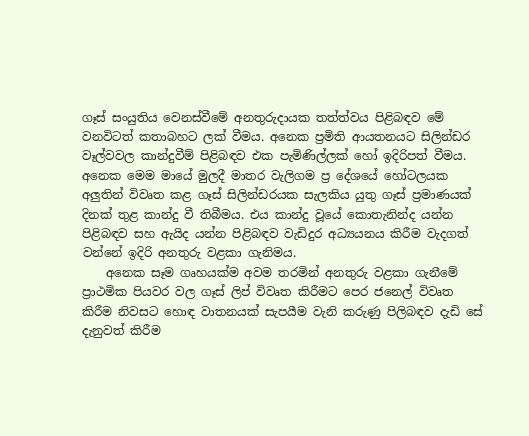ගෑස් සංයුතිය වෙනස්වීමේ අනතුරුදායක තත්ත්වය පිළිබඳව මේ වනවිටත් කතාබහට ලක් වීමය. අනෙක ප්‍රමිති ආයතනයට සිලින්ඩර වෑල්වවල කාන්දුවීම් පිළිබඳව එක පැමිණිල්ලක් හෝ ඉදිරිපත් වීමය. අනෙක මෙම මායේ මුලදී මාතර වැලිගම ප්‍ර දේශයේ හෝටලයක අලුතින් විවෘත කළ ගෑස් සිලින්ඩරයක සැලකිය යුතු ගෑස් ප්‍රමාණයක් දිනක් තුළ කාන්දු වී තිබීමය. එය කාන්දු වූයේ කොතැනින්ද යන්න පිළිබඳව සහ ඇයිද යන්න පිළිබඳව වැඩිදුර අධ්‍යයනය කිරීම වැදගත් වන්නේ ඉදිරි අනතුරු වළකා ගැනිමය.
    අනෙක සෑම ගෘහයක්ම අවම තරමින් අනතුරු වළකා ගැනීමේ ප්‍රාථමික පියවර වල ගෑස් ලිප් විවෘත කිරීමට පෙර ජනෙල් විවෘත කිරීම නිවසට හොඳ වාතනයක් සැපයීම වැනි කරුණු පිලිබඳව දැඩි සේ දැනුවත් කිරීම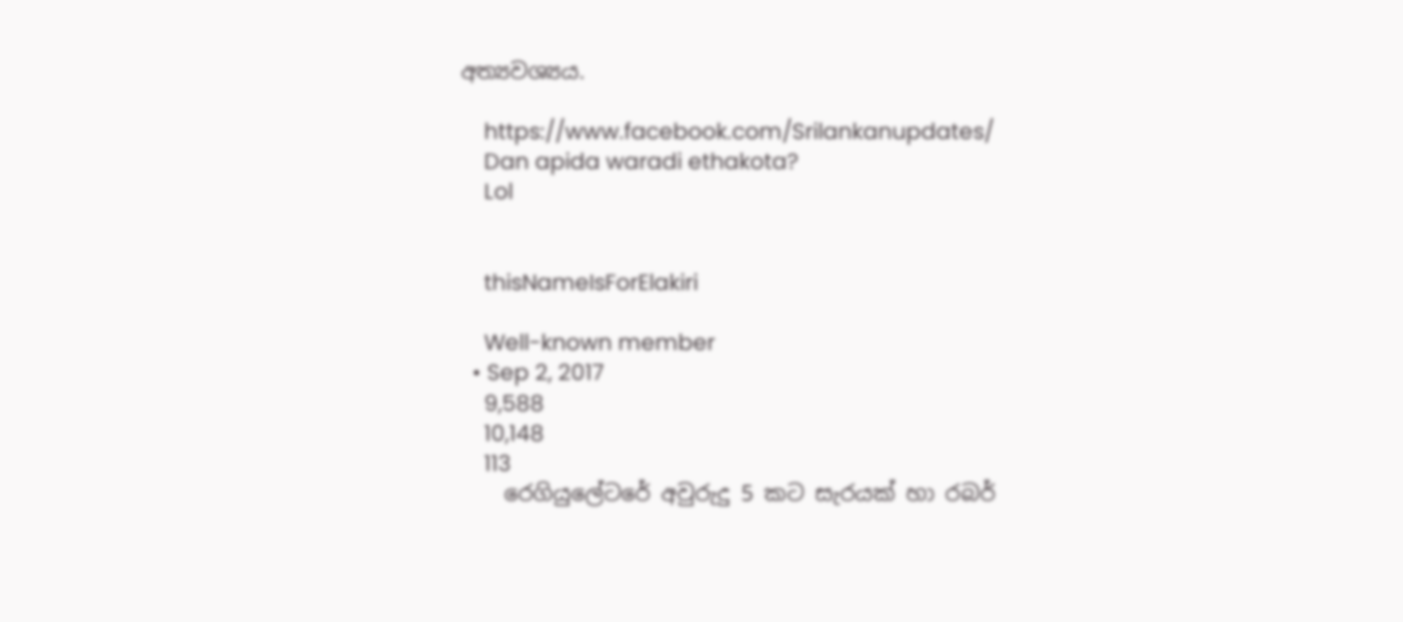අත්‍යවශ්‍යය.

    https://www.facebook.com/Srilankanupdates/
    Dan apida waradi ethakota?
    Lol


    thisNameIsForElakiri

    Well-known member
  • Sep 2, 2017
    9,588
    10,148
    113
    රෙගියුලේටරේ අවුරුදු 5 කට සැරයක් හා රබර්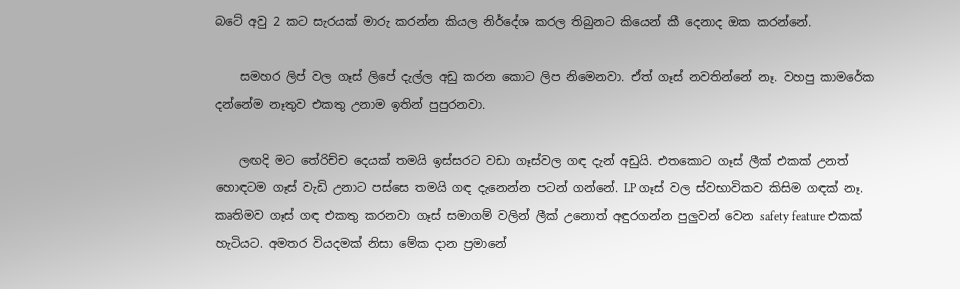බටේ අවු 2 කට සැරයක් මාරු කරන්න කියල නිර්දේශ කරල තිබුනට කියෙන් කී දෙනාද ඔක කරන්නේ.

    සමහර ලිප් වල ගෑස් ලිපේ දැල්ල අඩු කරන කොට ලිප නිමෙනවා. ඒත් ගෑස් නවතින්නේ නෑ. වහපු කාමරේක දන්නේම නෑතුව එකතු උනාම ඉතින් පුපුරනවා.

    ලඟදි මට තේරිච්ච දෙයක් තමයි ඉස්සරට වඩා ගෑස්වල ගඳ දැන් අඩුයි. එතකොට ගෑස් ලීක් එකක් උනත් හොඳටම ගෑස් වැඩි උනාට පස්සෙ තමයි ගඳ දැනෙන්න පටන් ගන්නේ. LP ගෑස් වල ස්වභාවිකව කිසිම ගඳක් නෑ. කෘතිමව ගෑස් ගඳ එකතු කරනවා ගෑස් සමාගම් වලින් ලීක් උනොත් අඳුරගන්න පුලුවන් වෙන safety feature එකක් හැටියට. අමතර වියදමක් නිසා මේක දාන ප්‍රමානේ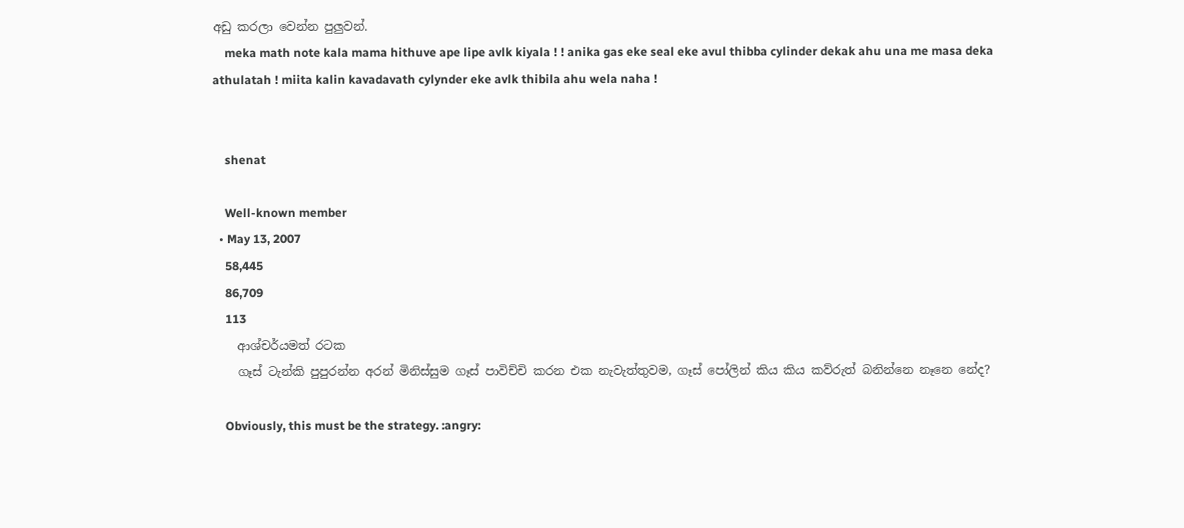අඩු කරලා වෙන්න පුලුවන්.
    meka math note kala mama hithuve ape lipe avlk kiyala ! ! anika gas eke seal eke avul thibba cylinder dekak ahu una me masa deka athulatah ! miita kalin kavadavath cylynder eke avlk thibila ahu wela naha !


    shenat

    Well-known member
  • May 13, 2007
    58,445
    86,709
    113
    ආශ්චර්යමත් රටක
    ගෑස් ටැන්කි පුපුරන්න අරන් මිනිස්සුම ගෑස් පාවිච්චි කරන එක නැවැත්තුවම, ගෑස් පෝලින් කිය කිය කව්රුත් බනින්නෙ නෑනෙ නේද?

    Obviously, this must be the strategy. :angry: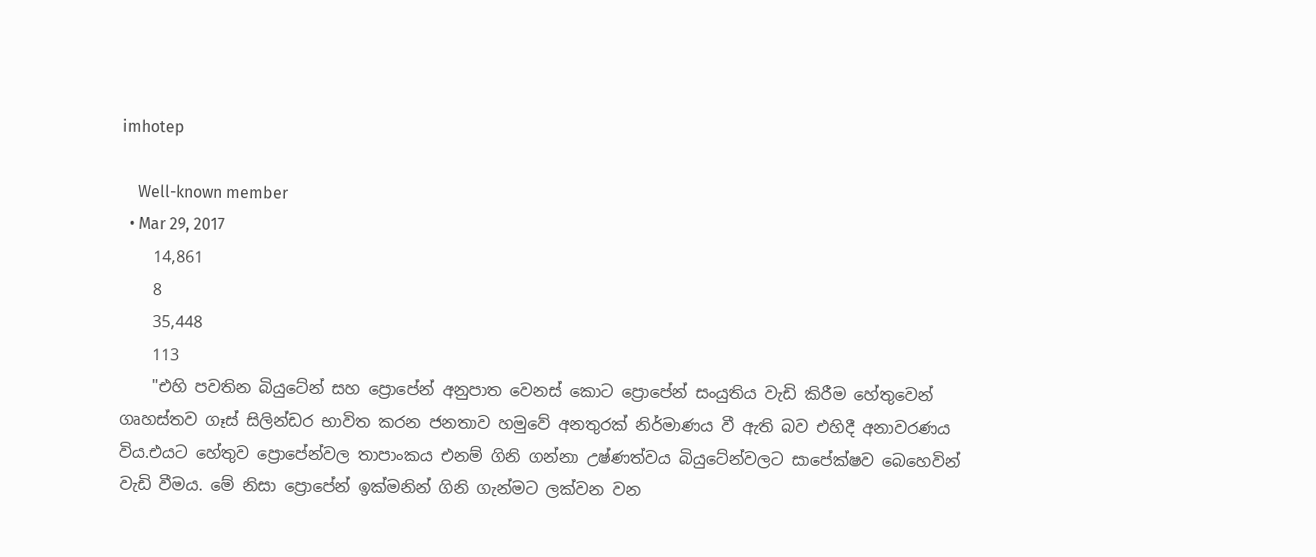imhotep

    Well-known member
  • Mar 29, 2017
    14,861
    8
    35,448
    113
    "එහි පවතින බියුටේන් සහ ප්‍රොපේන් අනුපාත වෙනස් කොට ප්‍රොපේන් සංයුතිය වැඩි කිරීම හේතුවෙන් ගෘහස්තව ගෑස් සිලින්ඩර භාවිත කරන ජනතාව හමුවේ අනතුරක් නිර්මාණය වී ඇති බව එහිදී අනාවරණය විය.එයට හේතුව ප්‍රොපේන්වල තාපාංකය එනම් ගිනි ගන්නා උෂ්ණත්වය බියුටේන්වලට සාපේක්ෂව බෙහෙවින් වැඩි වීමය. මේ නිසා ප්‍රොපේන් ඉක්මනින් ගිනි ගැන්මට ලක්වන වන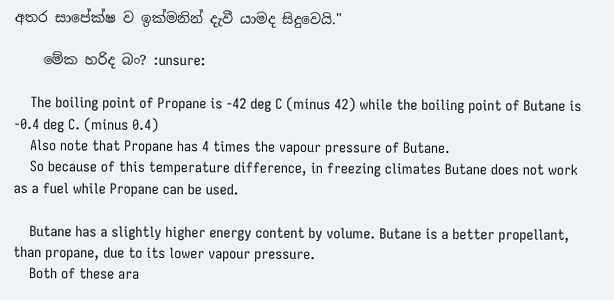අතර සාපේක්ෂ ව ඉක්මනින් දැවී යාමද සිදුවෙයි."

    මේක හරිද බං? :unsure:

    The boiling point of Propane is -42 deg C (minus 42) while the boiling point of Butane is -0.4 deg C. (minus 0.4)
    Also note that Propane has 4 times the vapour pressure of Butane.
    So because of this temperature difference, in freezing climates Butane does not work as a fuel while Propane can be used.

    Butane has a slightly higher energy content by volume. Butane is a better propellant, than propane, due to its lower vapour pressure.
    Both of these ara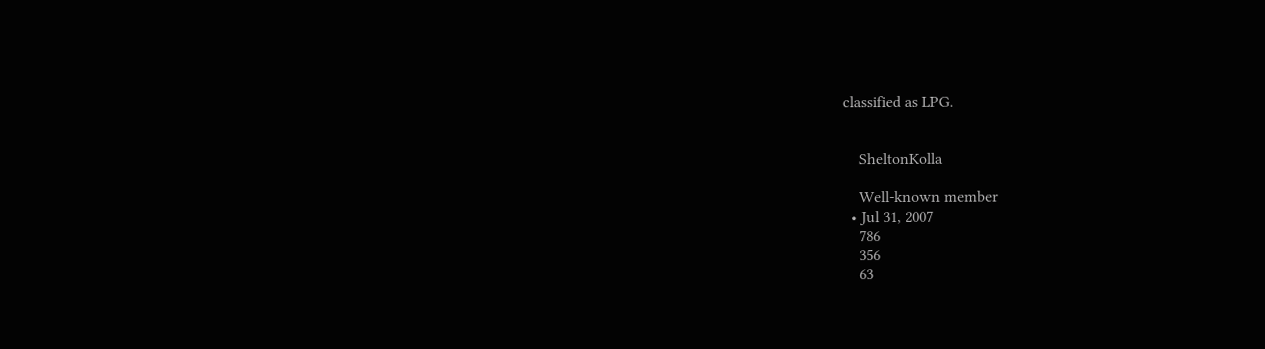classified as LPG.


    SheltonKolla

    Well-known member
  • Jul 31, 2007
    786
    356
    63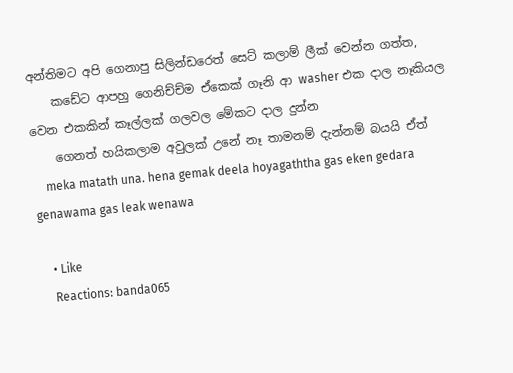අන්තිමට අපි ගෙනාපු සිලින්ඩරෙත් සෙට් කලාම් ලීක් වෙන්න ගත්ත,
    කඩේට ආපහු ගෙනිච්ච්ම ඒකෙක් ගෑනි ආ washer එක දාල නෑකියල වෙන එකකින් කෑල්ලක් ගලවල මේකට දාල දුන්න
    ගෙනත් හයිකලාම අවුලක් උනේ නෑ තාමනම් දැන්නම් බයයි ඒත්
    meka matath una. hena gemak deela hoyagaththa gas eken gedara genawama gas leak wenawa

    • Like
    Reactions: banda065